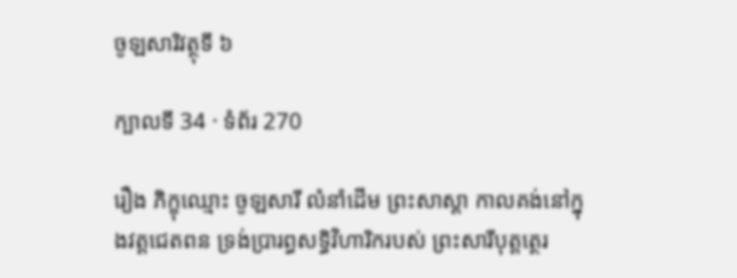ចូឡសារិវត្ថុទី ៦

ក្បាលទី 34 · ទំព័រ 270

រឿង ភិក្ខុឈ្មោះ ចូឡសារី លំនាំដើម ព្រះសាស្តា កាលគង់នៅក្នុងវត្តជេតពន ទ្រង់ប្រារព្ធសទ្ធិវិហារិករបស់ ព្រះសារីបុត្តត្ថេរ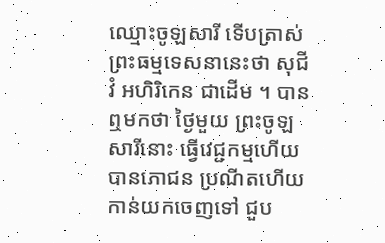ឈ្មោះចូឡសារី ទើបត្រាស់ព្រះធម្មទេសនានេះថា សុជីវំ អហិរិកេន ជាដើម ។ បានឮមកថា ថ្ងៃមួយ ព្រះចូឡសារីនោះ ធ្វើវេជ្ជកម្មហើយ បានភោជន ប្រណីតហើយកាន់យកចេញទៅ ជួប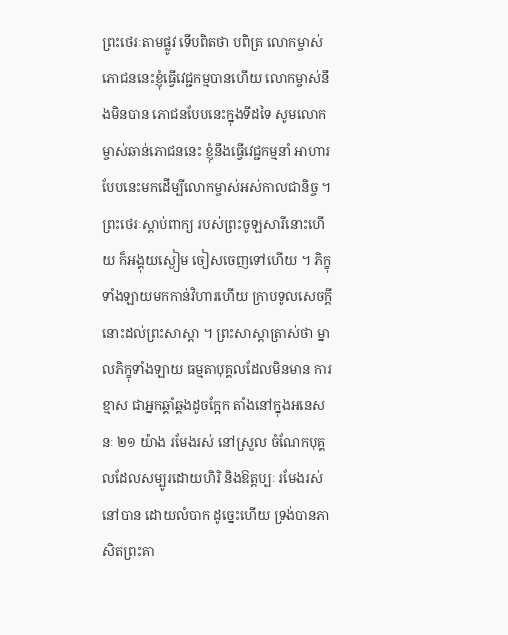ព្រះថេរៈតាមផ្លូវ ទើបពិតថា បពិត្រ លោកម្ចាស់ ភោជននេះខ្ញុំធ្វើវេជ្ជកម្មបានហើយ លោកម្ចាស់នឹងមិនបាន ភោជនបែបនេះក្នុងទីដទៃ សូមលោកម្ចាស់ឆាន់ភោជននេះ ខ្ញុំនឹងធ្វើវេជ្ជកម្មនាំ អាហារបែបនេះមកដើម្បីលោកម្ចាស់អស់កាលជានិច្ច ។ ព្រះថេរៈស្តាប់ពាក្យ របស់ព្រះចូឡសារីនោះហើយ ក៏អង្គុយស្ងៀម ចៀសចេញទៅហើយ ។ ភិក្ខុ ទាំងឡាយមកកាន់វិហារហើយ ក្រាបទូលសេចក្តីនោះដល់ព្រះសាស្តា ។ ព្រះសាស្តាត្រាស់ថា ម្នាលភិក្ខុទាំងឡាយ ធម្មតាបុគ្គលដែលមិនមាន ការខ្មាស ជាអ្នកឆ្គាំឆ្គងដូចក្អែក តាំងនៅក្នុងអនេសនៈ ២១ យ៉ាង រមែងរស់ នៅស្រួល ចំណែកបុគ្គលដែលសម្បូរដោយហិរិ និងឱត្តប្បៈ រមែងរស់នៅបាន ដោយលំបាក ដូច្នេះហើយ ទ្រង់បានភាសិតព្រះគា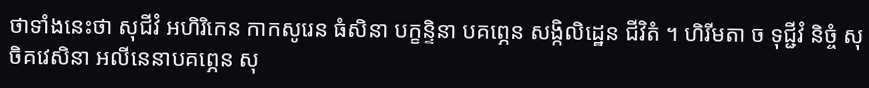ថាទាំងនេះថា សុជីវំ អហិរិកេន កាកសូរេន ធំសិនា បក្ខន្ទិនា បគព្ភេន សង្កិលិដ្ឋេន ជីវិតំ ។ ហិរីមតា ច ទុជ្ជីវំ និច្ចំ សុចិគវេសិនា អលីនេនាបគព្ភេន សុ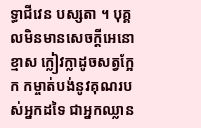ទ្ធាជីវេន បស្សតា ។ បុគ្គលមិនមានសេចក្តីអេនោខ្មាស ក្លៀវក្លាដូចសត្វក្អែក កម្ចាត់បង់នូវគុណរបស់អ្នកដទៃ ជាអ្នកឈ្លាន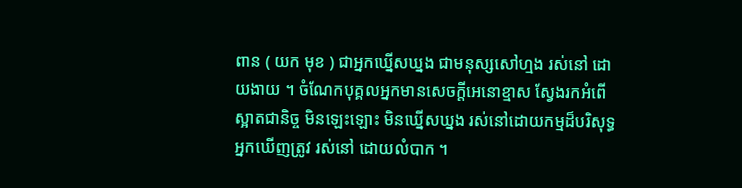ពាន ( យក មុខ ) ជាអ្នកឃ្នើសឃ្នង ជាមនុស្សសៅហ្មង រស់នៅ ដោយងាយ ។ ចំណែកបុគ្គលអ្នកមានសេចក្តីអេនោខ្មាស ស្វែងរកអំពើស្អាតជានិច្ច មិនឡេះឡោះ មិនឃ្នើសឃ្នង រស់នៅដោយកម្មដ៏បរិសុទ្ធ អ្នកឃើញត្រូវ រស់នៅ ដោយលំបាក ។